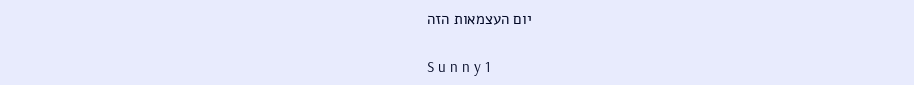יום העצמאות הזה

S u n n y 1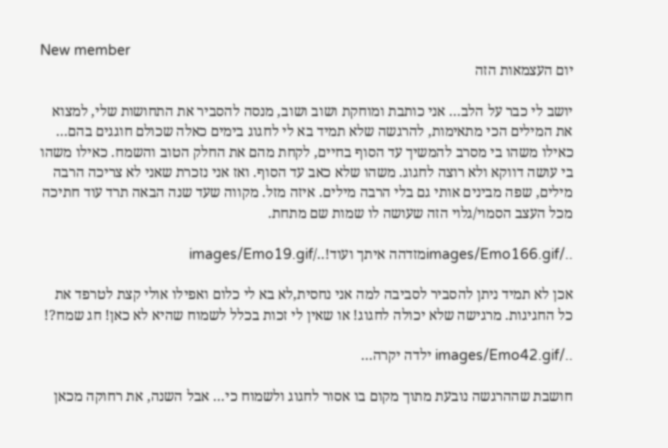New member
יום העצמאות הזה

יושב לי כבר על הלב... אני כותבת ומוחקת ושוב ושוב, מנסה להסביר את התחושות שלי, למצוא את המילים הכי מתאימות, להרגשה שלא תמיד בא לי לחגוג בימים כאלה שכולם חוגגים בהם... כאילו משהו בי מסרב להמשיך עד הסוף בחיים, לקחת מהם את החלק הטוב והשמח. כאילו משהו בי עושה דווקא ולא רוצה לחגוג. משהו שלא כאב עד הסוף. ואז אני נזכרת שאני לא צריכה הרבה מילים, שפה מבינים אותי גם בלי הרבה מילים. איזה מזל. מקווה שעד שנה הבאה תרד עוד חתיכה מכל העצב הסמוי/גלוי הזה שעושה לו שמות שם מתחת.

../images/Emo166.gifמזדהה איתך ועוד!../images/Emo19.gif

אכן לא תמיד ניתן להסביר לסביבה למה אני נחסית,לא בא לי כלום ואפילו אולי קצת לטרפד את כל החגיגות. מרגישה שלא יכולה לחגוג! או שאין לי זכות בכלל לשמוח שהיא לא כאן! חג שמח?!

../images/Emo42.gif ילדה יקרה...

חושבת שההרגשה נובעת מתוך מקום בו אסור לחגוג ולשמוח כי... אבל השנה, את רחוקה מכאן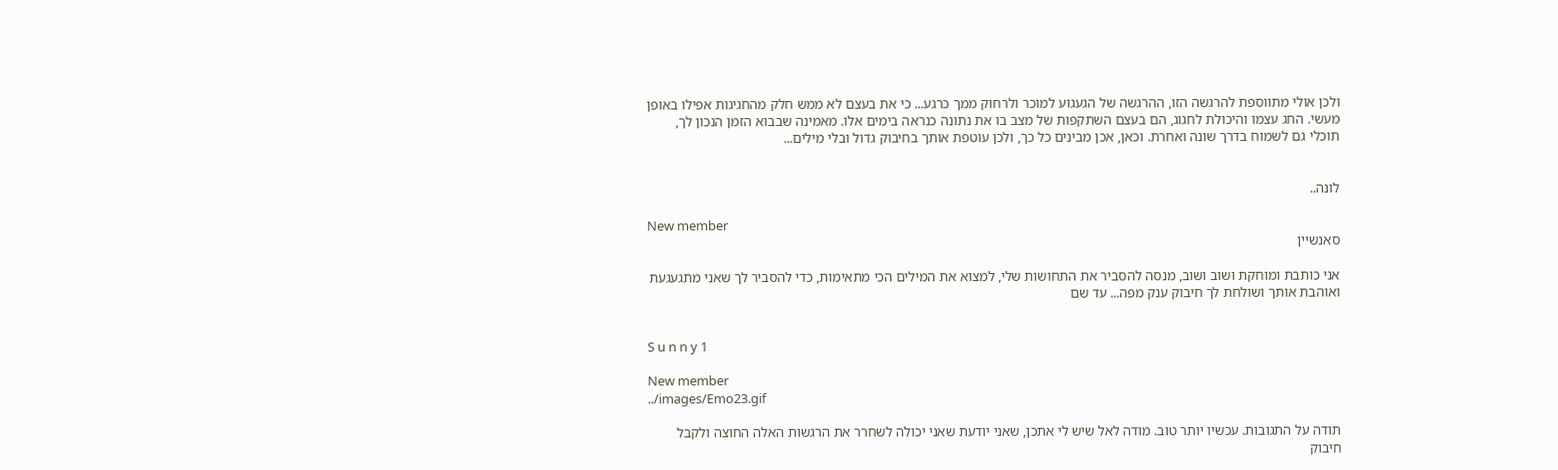ולכן אולי מתווספת להרגשה הזו, ההרגשה של הגעגוע למוכר ולרחוק ממך כרגע... כי את בעצם לא ממש חלק מהחגיגות אפילו באופן מעשי. החג עצמו והיכולת לחגוג, הם בעצם השתקפות של מצב בו את נתונה כנראה בימים אלו. מאמינה שבבוא הזמן הנכון לך, תוכלי גם לשמוח בדרך שונה ואחרת. וכאן, אכן מבינים כל כך, ולכן עוטפת אותך בחיבוק גדול ובלי מילים...


לונה..

New member
סאנשיין

אני כותבת ומוחקת ושוב ושוב, מנסה להסביר את התחושות שלי, למצוא את המילים הכי מתאימות, כדי להסביר לך שאני מתגעגעת ואוהבת אותך ושולחת לך חיבוק ענק מפה... עד שם


S u n n y 1

New member
../images/Emo23.gif

תודה על התגובות. עכשיו יותר טוב. מודה לאל שיש לי אתכן, שאני יודעת שאני יכולה לשחרר את הרגשות האלה החוצה ולקבל חיבוק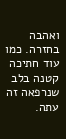ואהבה בחזרה. כמו עוד חתיכה קטנה בלב שנרפאה זה עתה.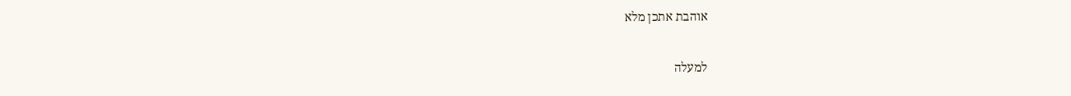אוהבת אתכן מלא

למעלה